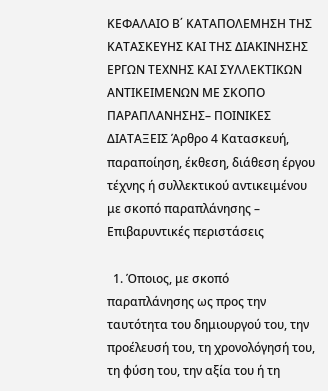ΚΕΦΑΛΑΙΟ Β΄ ΚΑΤΑΠΟΛΕΜΗΣΗ ΤΗΣ ΚΑΤΑΣΚΕΥΗΣ ΚΑΙ ΤΗΣ ΔΙΑΚΙΝΗΣΗΣ ΕΡΓΩΝ ΤΕΧΝΗΣ ΚΑΙ ΣΥΛΛΕΚΤΙΚΩΝ ΑΝΤΙΚΕΙΜΕΝΩΝ ΜΕ ΣΚΟΠΟ ΠΑΡΑΠΛΑΝΗΣΗΣ– ΠΟΙΝΙΚΕΣ ΔΙΑΤΑΞΕΙΣ Άρθρο 4 Κατασκευή, παραποίηση, έκθεση, διάθεση έργου τέχνης ή συλλεκτικού αντικειμένου με σκοπό παραπλάνησης – Επιβαρυντικές περιστάσεις

  1. Όποιος, με σκοπό παραπλάνησης ως προς την ταυτότητα του δημιουργού του, την προέλευσή του, τη χρονολόγησή του, τη φύση του, την αξία του ή τη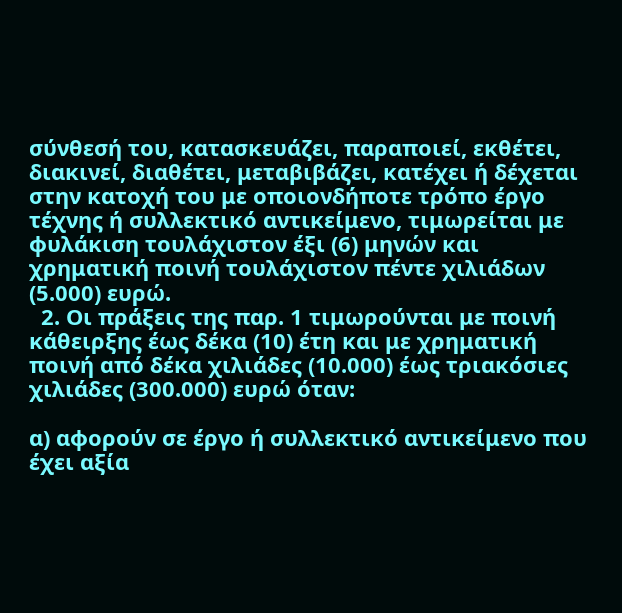σύνθεσή του, κατασκευάζει, παραποιεί, εκθέτει, διακινεί, διαθέτει, μεταβιβάζει, κατέχει ή δέχεται στην κατοχή του με οποιονδήποτε τρόπο έργο τέχνης ή συλλεκτικό αντικείμενο, τιμωρείται με φυλάκιση τουλάχιστον έξι (6) μηνών και χρηματική ποινή τουλάχιστον πέντε χιλιάδων (5.000) ευρώ.
  2. Οι πράξεις της παρ. 1 τιμωρούνται με ποινή κάθειρξης έως δέκα (10) έτη και με χρηματική ποινή από δέκα χιλιάδες (10.000) έως τριακόσιες χιλιάδες (300.000) ευρώ όταν:

α) αφορούν σε έργο ή συλλεκτικό αντικείμενο που έχει αξία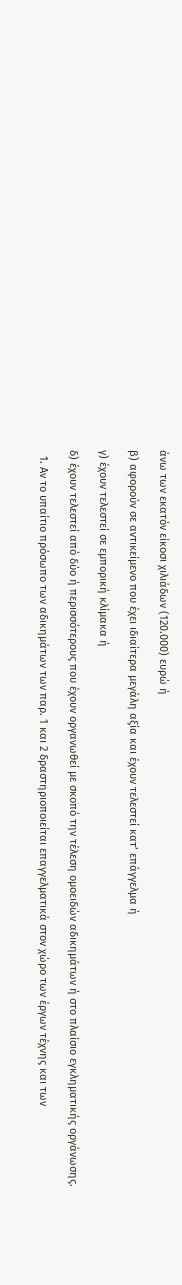άνω των εκατόν είκοσι χιλιάδων (120.000) ευρώ ή

β) αφορούν σε αντικείμενο που έχει ιδιαίτερα μεγάλη αξία και έχουν τελεστεί κατ’ επάγγελμα ή

γ) έχουν τελεστεί σε εμπορική κλίμακα ή

δ) έχουν τελεστεί από δύο ή περισσότερους που έχουν οργανωθεί με σκοπό την τέλεση ομοειδών αδικημάτων ή στο πλαίσιο εγκληματικής οργάνωσης.

  1. Αν το υπαίτιο πρόσωπο των αδικημάτων των παρ. 1 και 2 δραστηριοποιείται επαγγελματικά στον χώρο των έργων τέχνης και των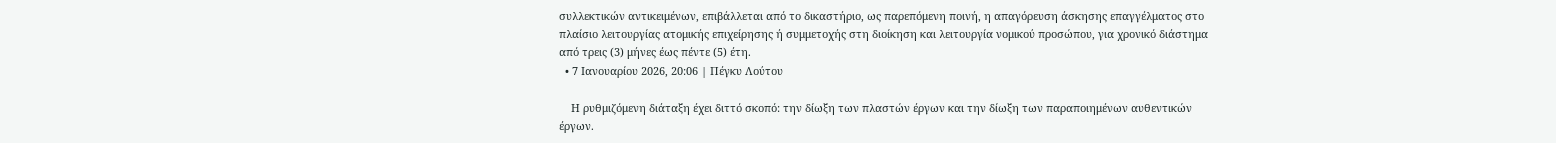συλλεκτικών αντικειμένων, επιβάλλεται από το δικαστήριο, ως παρεπόμενη ποινή, η απαγόρευση άσκησης επαγγέλματος στο πλαίσιο λειτουργίας ατομικής επιχείρησης ή συμμετοχής στη διοίκηση και λειτουργία νομικού προσώπου, για χρονικό διάστημα από τρεις (3) μήνες έως πέντε (5) έτη.
  • 7 Ιανουαρίου 2026, 20:06 | Πέγκυ Λούτου

    Η ρυθμιζόμενη διάταξη έχει διττό σκοπό: την δίωξη των πλαστών έργων και την δίωξη των παραποιημένων αυθεντικών έργων.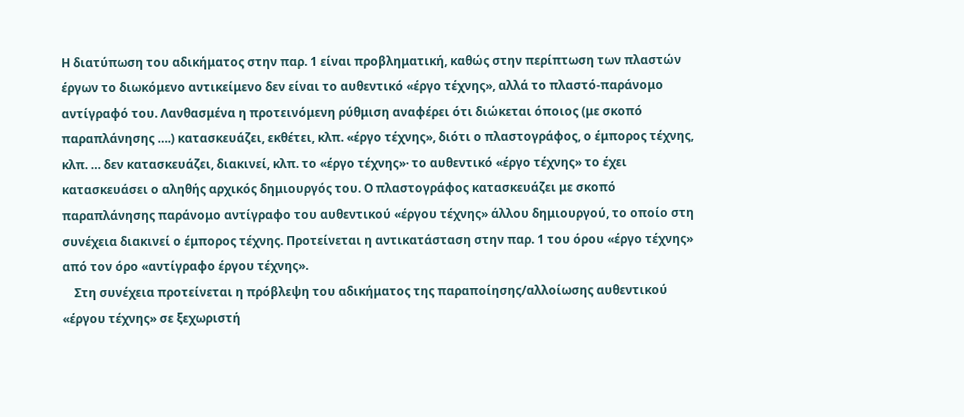Η διατύπωση του αδικήματος στην παρ. 1 είναι προβληματική, καθώς στην περίπτωση των πλαστών έργων το διωκόμενο αντικείμενο δεν είναι το αυθεντικό «έργο τέχνης», αλλά το πλαστό-παράνομο αντίγραφό του. Λανθασμένα η προτεινόμενη ρύθμιση αναφέρει ότι διώκεται όποιος (με σκοπό παραπλάνησης ….) κατασκευάζει, εκθέτει, κλπ. «έργο τέχνης», διότι ο πλαστογράφος, ο έμπορος τέχνης, κλπ. … δεν κατασκευάζει, διακινεί, κλπ. το «έργο τέχνης»· το αυθεντικό «έργο τέχνης» το έχει κατασκευάσει ο αληθής αρχικός δημιουργός του. Ο πλαστογράφος κατασκευάζει με σκοπό παραπλάνησης παράνομο αντίγραφο του αυθεντικού «έργου τέχνης» άλλου δημιουργού, το οποίο στη συνέχεια διακινεί ο έμπορος τέχνης. Προτείνεται η αντικατάσταση στην παρ. 1 του όρου «έργο τέχνης» από τον όρο «αντίγραφο έργου τέχνης».
    Στη συνέχεια προτείνεται η πρόβλεψη του αδικήματος της παραποίησης/αλλοίωσης αυθεντικού «έργου τέχνης» σε ξεχωριστή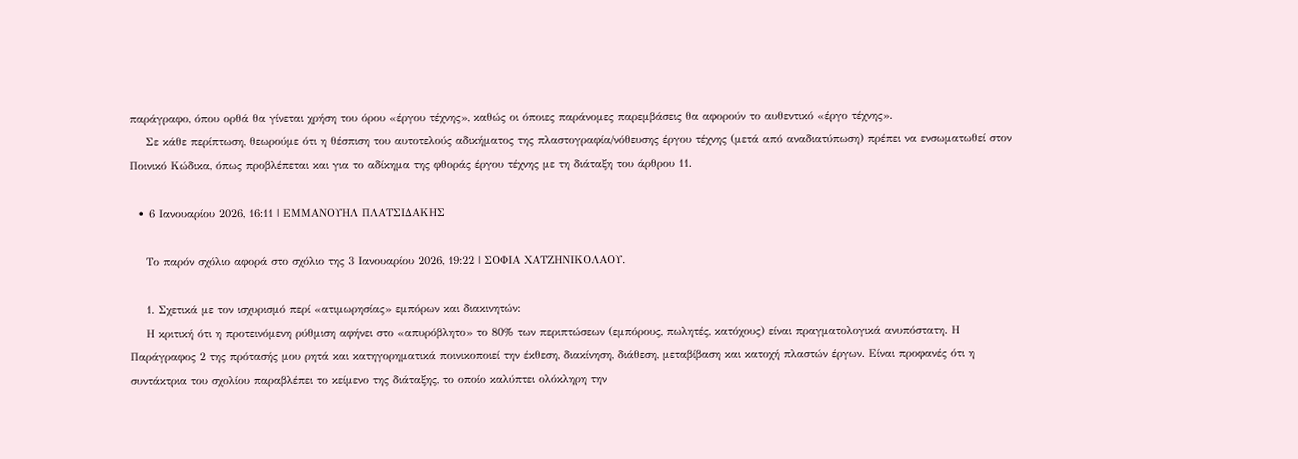παράγραφο, όπου ορθά θα γίνεται χρήση του όρου «έργου τέχνης», καθώς οι όποιες παράνομες παρεμβάσεις θα αφορούν το αυθεντικό «έργο τέχνης».
    Σε κάθε περίπτωση, θεωρούμε ότι η θέσπιση του αυτοτελούς αδικήματος της πλαστογραφία/νόθευσης έργου τέχνης (μετά από αναδιατύπωση) πρέπει να ενσωματωθεί στον Ποινικό Κώδικα, όπως προβλέπεται και για το αδίκημα της φθοράς έργου τέχνης με τη διάταξη του άρθρου 11.

  • 6 Ιανουαρίου 2026, 16:11 | ΕΜΜΑΝΟΥΗΛ ΠΛΑΤΣΙΔΑΚΗΣ

    Το παρόν σχόλιο αφορά στο σχόλιο της 3 Ιανουαρίου 2026, 19:22 | ΣΟΦΙΑ ΧΑΤΖΗΝΙΚΟΛΑΟΥ.

    1. Σχετικά με τον ισχυρισμό περί «ατιμωρησίας» εμπόρων και διακινητών:
    Η κριτική ότι η προτεινόμενη ρύθμιση αφήνει στο «απυρόβλητο» το 80% των περιπτώσεων (εμπόρους, πωλητές, κατόχους) είναι πραγματολογικά ανυπόστατη. Η Παράγραφος 2 της πρότασής μου ρητά και κατηγορηματικά ποινικοποιεί την έκθεση, διακίνηση, διάθεση, μεταβίβαση και κατοχή πλαστών έργων. Είναι προφανές ότι η συντάκτρια του σχολίου παραβλέπει το κείμενο της διάταξης, το οποίο καλύπτει ολόκληρη την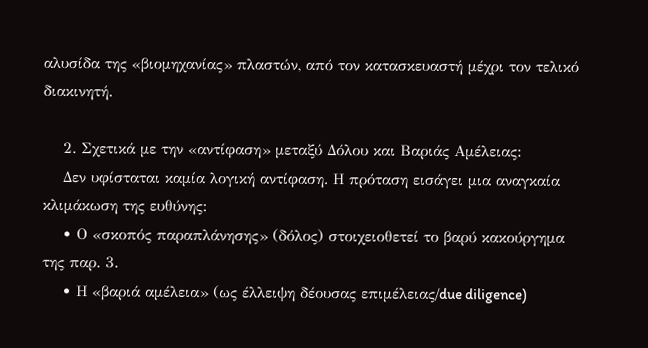αλυσίδα της «βιομηχανίας» πλαστών, από τον κατασκευαστή μέχρι τον τελικό διακινητή.

    2. Σχετικά με την «αντίφαση» μεταξύ Δόλου και Βαριάς Αμέλειας:
    Δεν υφίσταται καμία λογική αντίφαση. Η πρόταση εισάγει μια αναγκαία κλιμάκωση της ευθύνης:
    • Ο «σκοπός παραπλάνησης» (δόλος) στοιχειοθετεί το βαρύ κακούργημα της παρ. 3.
    • Η «βαριά αμέλεια» (ως έλλειψη δέουσας επιμέλειας/due diligence)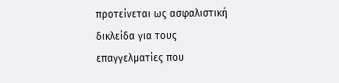προτείνεται ως ασφαλιστική δικλείδα για τους επαγγελματίες που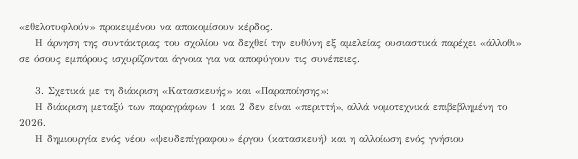«εθελοτυφλούν» προκειμένου να αποκομίσουν κέρδος.
    Η άρνηση της συντάκτριας του σχολίου να δεχθεί την ευθύνη εξ αμελείας ουσιαστικά παρέχει «άλλοθι» σε όσους εμπόρους ισχυρίζονται άγνοια για να αποφύγουν τις συνέπειες.

    3. Σχετικά με τη διάκριση «Κατασκευής» και «Παραποίησης»:
    Η διάκριση μεταξύ των παραγράφων 1 και 2 δεν είναι «περιττή», αλλά νομοτεχνικά επιβεβλημένη το 2026.
    Η δημιουργία ενός νέου «ψευδεπίγραφου» έργου (κατασκευή) και η αλλοίωση ενός γνήσιου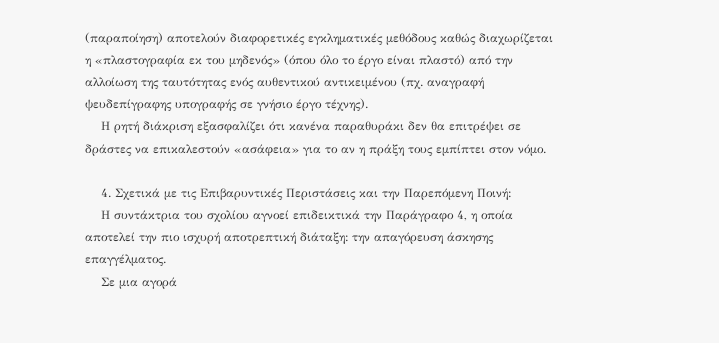(παραποίηση) αποτελούν διαφορετικές εγκληματικές μεθόδους καθώς διαχωρίζεται η «πλαστογραφία εκ του μηδενός» (όπου όλο το έργο είναι πλαστό) από την αλλοίωση της ταυτότητας ενός αυθεντικού αντικειμένου (πχ. αναγραφή ψευδεπίγραφης υπογραφής σε γνήσιο έργο τέχνης).
    Η ρητή διάκριση εξασφαλίζει ότι κανένα παραθυράκι δεν θα επιτρέψει σε δράστες να επικαλεστούν «ασάφεια» για το αν η πράξη τους εμπίπτει στον νόμο.

    4. Σχετικά με τις Επιβαρυντικές Περιστάσεις και την Παρεπόμενη Ποινή:
    Η συντάκτρια του σχολίου αγνοεί επιδεικτικά την Παράγραφο 4, η οποία αποτελεί την πιο ισχυρή αποτρεπτική διάταξη: την απαγόρευση άσκησης επαγγέλματος.
    Σε μια αγορά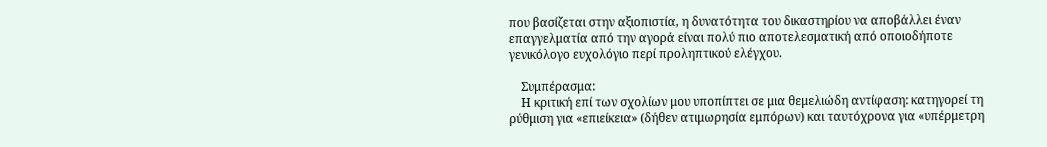που βασίζεται στην αξιοπιστία, η δυνατότητα του δικαστηρίου να αποβάλλει έναν επαγγελματία από την αγορά είναι πολύ πιο αποτελεσματική από οποιοδήποτε γενικόλογο ευχολόγιο περί προληπτικού ελέγχου.

    Συμπέρασμα:
    Η κριτική επί των σχολίων μου υποπίπτει σε μια θεμελιώδη αντίφαση: κατηγορεί τη ρύθμιση για «επιείκεια» (δήθεν ατιμωρησία εμπόρων) και ταυτόχρονα για «υπέρμετρη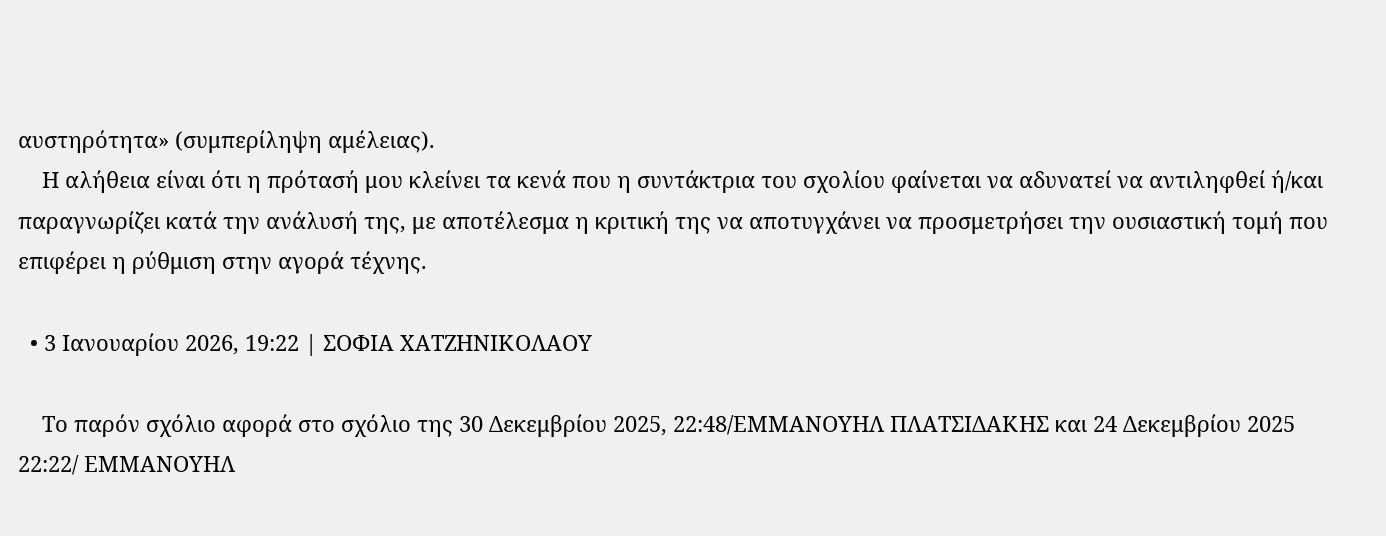αυστηρότητα» (συμπερίληψη αμέλειας).
    Η αλήθεια είναι ότι η πρότασή μου κλείνει τα κενά που η συντάκτρια του σχολίου φαίνεται να αδυνατεί να αντιληφθεί ή/και παραγνωρίζει κατά την ανάλυσή της, με αποτέλεσμα η κριτική της να αποτυγχάνει να προσμετρήσει την ουσιαστική τομή που επιφέρει η ρύθμιση στην αγορά τέχνης.

  • 3 Ιανουαρίου 2026, 19:22 | ΣΟΦΙΑ ΧΑΤΖΗΝΙΚΟΛΑΟΥ

    Το παρόν σχόλιο αφορά στο σχόλιο της 30 Δεκεμβρίου 2025, 22:48/ΕΜΜΑΝΟΥΗΛ ΠΛΑΤΣΙΔΑΚΗΣ και 24 Δεκεμβρίου 2025 22:22/ ΕΜΜΑΝΟΥΗΛ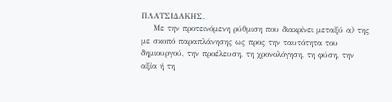ΠΛΑΤΣΙΔΑΚΗΣ.
    Με την προτεινόμενη ρύθμιση που διακρίνει μεταξύ α) της με σκοπό παραπλάνησης ως προς την ταυτότητα του δημιουργού, την προέλευση, τη χρονολόγηση, τη φύση, την αξία ή τη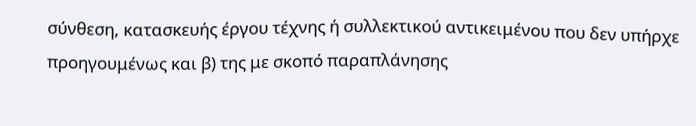σύνθεση, κατασκευής έργου τέχνης ή συλλεκτικού αντικειμένου που δεν υπήρχε προηγουμένως και β) της με σκοπό παραπλάνησης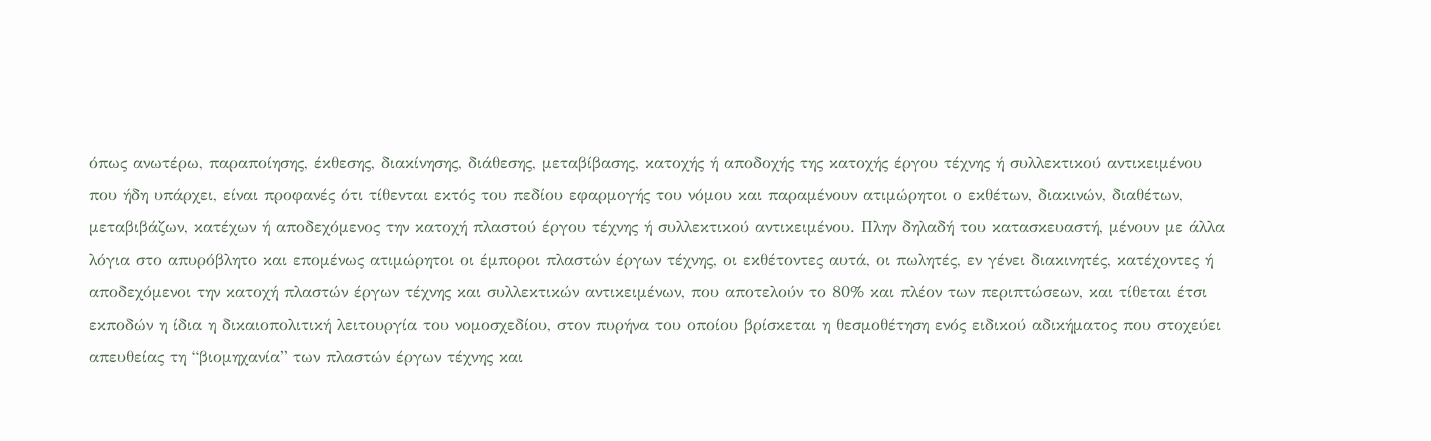όπως ανωτέρω, παραποίησης, έκθεσης, διακίνησης, διάθεσης, μεταβίβασης, κατοχής ή αποδοχής της κατοχής έργου τέχνης ή συλλεκτικού αντικειμένου που ήδη υπάρχει, είναι προφανές ότι τίθενται εκτός του πεδίου εφαρμογής του νόμου και παραμένουν ατιμώρητοι ο εκθέτων, διακινών, διαθέτων, μεταβιβάζων, κατέχων ή αποδεχόμενος την κατοχή πλαστού έργου τέχνης ή συλλεκτικού αντικειμένου. Πλην δηλαδή του κατασκευαστή, μένουν με άλλα λόγια στο απυρόβλητο και επομένως ατιμώρητοι οι έμποροι πλαστών έργων τέχνης, οι εκθέτοντες αυτά, οι πωλητές, εν γένει διακινητές, κατέχοντες ή αποδεχόμενοι την κατοχή πλαστών έργων τέχνης και συλλεκτικών αντικειμένων, που αποτελούν το 80% και πλέον των περιπτώσεων, και τίθεται έτσι εκποδών η ίδια η δικαιοπολιτική λειτουργία του νομοσχεδίου, στον πυρήνα του οποίου βρίσκεται η θεσμοθέτηση ενός ειδικού αδικήματος που στοχεύει απευθείας τη “βιομηχανία” των πλαστών έργων τέχνης και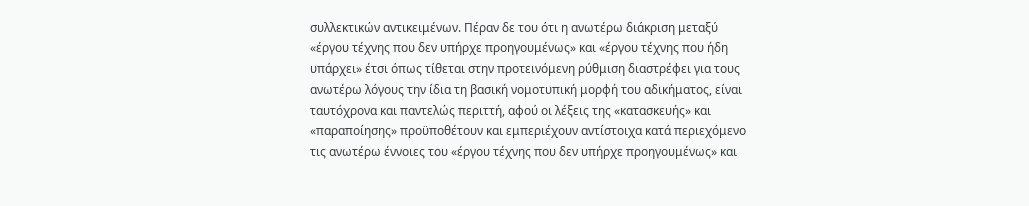συλλεκτικών αντικειμένων. Πέραν δε του ότι η ανωτέρω διάκριση μεταξύ «έργου τέχνης που δεν υπήρχε προηγουμένως» και «έργου τέχνης που ήδη υπάρχει» έτσι όπως τίθεται στην προτεινόμενη ρύθμιση διαστρέφει για τους ανωτέρω λόγους την ίδια τη βασική νομοτυπική μορφή του αδικήματος, είναι ταυτόχρονα και παντελώς περιττή, αφού οι λέξεις της «κατασκευής» και «παραποίησης» προϋποθέτουν και εμπεριέχουν αντίστοιχα κατά περιεχόμενο τις ανωτέρω έννοιες του «έργου τέχνης που δεν υπήρχε προηγουμένως» και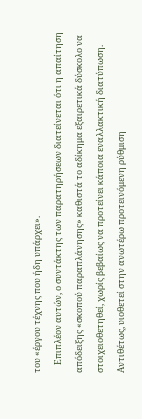του «έργου τέχνης που ήδη υπάρχει».
    Επιπλέον αυτών, ο συντάκτης των παρατηρήσεων διατείνεται ότι η απαίτηση απόδειξης «σκοπού παραπλάνησης» καθιστά το αδίκημα εξαιρετικά δύσκολο να στοιχειοθετηθεί, χωρίς βεβαίως να προτείνει κάποια εναλλακτική διατύπωση. Αντιθέτως, υιοθετεί στην ανωτέρω προτεινόμενη ρύθμιση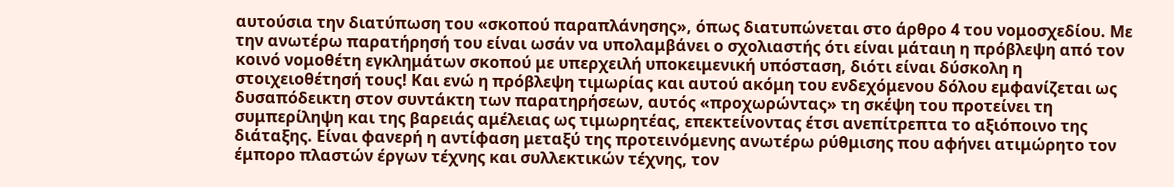αυτούσια την διατύπωση του «σκοπού παραπλάνησης», όπως διατυπώνεται στο άρθρο 4 του νομοσχεδίου. Με την ανωτέρω παρατήρησή του είναι ωσάν να υπολαμβάνει ο σχολιαστής ότι είναι μάταιη η πρόβλεψη από τον κοινό νομοθέτη εγκλημάτων σκοπού με υπερχειλή υποκειμενική υπόσταση, διότι είναι δύσκολη η στοιχειοθέτησή τους! Και ενώ η πρόβλεψη τιμωρίας και αυτού ακόμη του ενδεχόμενου δόλου εμφανίζεται ως δυσαπόδεικτη στον συντάκτη των παρατηρήσεων, αυτός «προχωρώντας» τη σκέψη του προτείνει τη συμπερίληψη και της βαρειάς αμέλειας ως τιμωρητέας, επεκτείνοντας έτσι ανεπίτρεπτα το αξιόποινο της διάταξης. Είναι φανερή η αντίφαση μεταξύ της προτεινόμενης ανωτέρω ρύθμισης που αφήνει ατιμώρητο τον έμπορο πλαστών έργων τέχνης και συλλεκτικών τέχνης, τον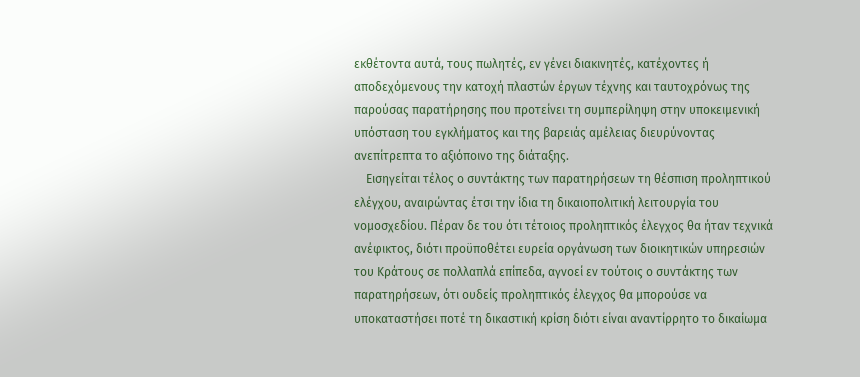εκθέτοντα αυτά, τους πωλητές, εν γένει διακινητές, κατέχοντες ή αποδεχόμενους την κατοχή πλαστών έργων τέχνης και ταυτοχρόνως της παρούσας παρατήρησης που προτείνει τη συμπερίληψη στην υποκειμενική υπόσταση του εγκλήματος και της βαρειάς αμέλειας διευρύνοντας ανεπίτρεπτα το αξιόποινο της διάταξης.
    Εισηγείται τέλος ο συντάκτης των παρατηρήσεων τη θέσπιση προληπτικού ελέγχου, αναιρώντας έτσι την ίδια τη δικαιοπολιτική λειτουργία του νομοσχεδίου. Πέραν δε του ότι τέτοιος προληπτικός έλεγχος θα ήταν τεχνικά ανέφικτος, διότι προϋποθέτει ευρεία οργάνωση των διοικητικών υπηρεσιών του Κράτους σε πολλαπλά επίπεδα, αγνοεί εν τούτοις ο συντάκτης των παρατηρήσεων, ότι ουδείς προληπτικός έλεγχος θα μπορούσε να υποκαταστήσει ποτέ τη δικαστική κρίση διότι είναι αναντίρρητο το δικαίωμα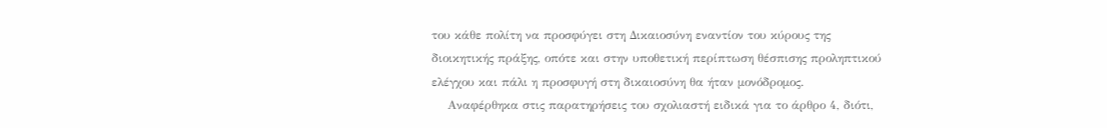του κάθε πολίτη να προσφύγει στη Δικαιοσύνη εναντίον του κύρους της διοικητικής πράξης, οπότε και στην υποθετική περίπτωση θέσπισης προληπτικού ελέγχου και πάλι η προσφυγή στη δικαιοσύνη θα ήταν μονόδρομος.
    Αναφέρθηκα στις παρατηρήσεις του σχολιαστή ειδικά για το άρθρο 4, διότι,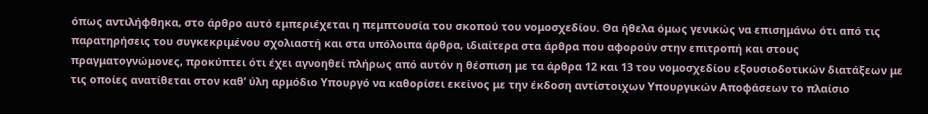όπως αντιλήφθηκα, στο άρθρο αυτό εμπεριέχεται η πεμπτουσία του σκοπού του νομοσχεδίου. Θα ήθελα όμως γενικώς να επισημάνω ότι από τις παρατηρήσεις του συγκεκριμένου σχολιαστή και στα υπόλοιπα άρθρα, ιδιαίτερα στα άρθρα που αφορούν στην επιτροπή και στους πραγματογνώμονες, προκύπτει ότι έχει αγνοηθεί πλήρως από αυτόν η θέσπιση με τα άρθρα 12 και 13 του νομοσχεδίου εξουσιοδοτικών διατάξεων με τις οποίες ανατίθεται στον καθ’ ύλη αρμόδιο Υπουργό να καθορίσει εκείνος με την έκδοση αντίστοιχων Υπουργικών Αποφάσεων το πλαίσιο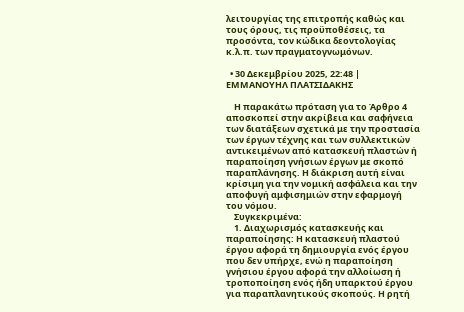λειτουργίας της επιτροπής καθώς και τους όρους, τις προϋποθέσεις, τα προσόντα, τον κώδικα δεοντολογίας κ.λ.π. των πραγματογνωμόνων.

  • 30 Δεκεμβρίου 2025, 22:48 | ΕΜΜΑΝΟΥΗΛ ΠΛΑΤΣΙΔΑΚΗΣ

    Η παρακάτω πρόταση για το Άρθρο 4 αποσκοπεί στην ακρίβεια και σαφήνεια των διατάξεων σχετικά με την προστασία των έργων τέχνης και των συλλεκτικών αντικειμένων από κατασκευή πλαστών ή παραποίηση γνήσιων έργων με σκοπό παραπλάνησης. Η διάκριση αυτή είναι κρίσιμη για την νομική ασφάλεια και την αποφυγή αμφισημιών στην εφαρμογή του νόμου.
    Συγκεκριμένα:
    1. Διαχωρισμός κατασκευής και παραποίησης: Η κατασκευή πλαστού έργου αφορά τη δημιουργία ενός έργου που δεν υπήρχε, ενώ η παραποίηση γνήσιου έργου αφορά την αλλοίωση ή τροποποίηση ενός ήδη υπαρκτού έργου για παραπλανητικούς σκοπούς. Η ρητή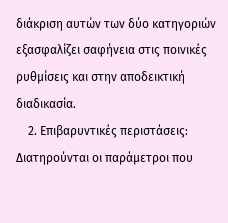διάκριση αυτών των δύο κατηγοριών εξασφαλίζει σαφήνεια στις ποινικές ρυθμίσεις και στην αποδεικτική διαδικασία.
    2. Επιβαρυντικές περιστάσεις: Διατηρούνται οι παράμετροι που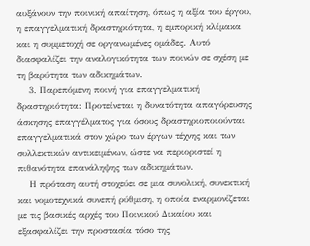αυξάνουν την ποινική απαίτηση, όπως η αξία του έργου, η επαγγελματική δραστηριότητα, η εμπορική κλίμακα και η συμμετοχή σε οργανωμένες ομάδες. Αυτό διασφαλίζει την αναλογικότητα των ποινών σε σχέση με τη βαρύτητα των αδικημάτων.
    3. Παρεπόμενη ποινή για επαγγελματική δραστηριότητα: Προτείνεται η δυνατότητα απαγόρευσης άσκησης επαγγέλματος για όσους δραστηριοποιούνται επαγγελματικά στον χώρο των έργων τέχνης και των συλλεκτικών αντικειμένων, ώστε να περιοριστεί η πιθανότητα επανάληψης των αδικημάτων.
    Η πρόταση αυτή στοχεύει σε μια συνολική, συνεκτική και νομοτεχνικά συνεπή ρύθμιση, η οποία εναρμονίζεται με τις βασικές αρχές του Ποινικού Δικαίου και εξασφαλίζει την προστασία τόσο της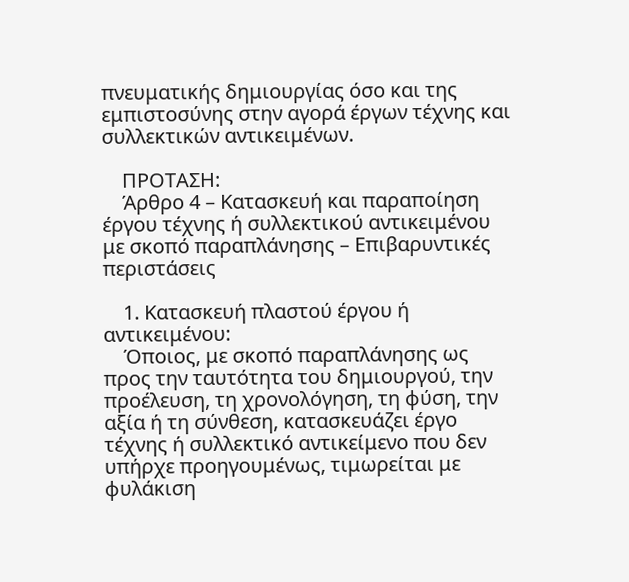πνευματικής δημιουργίας όσο και της εμπιστοσύνης στην αγορά έργων τέχνης και συλλεκτικών αντικειμένων.

    ΠΡΟΤΑΣΗ:
    Άρθρο 4 – Κατασκευή και παραποίηση έργου τέχνης ή συλλεκτικού αντικειμένου με σκοπό παραπλάνησης – Επιβαρυντικές περιστάσεις

    1. Κατασκευή πλαστού έργου ή αντικειμένου:
    Όποιος, με σκοπό παραπλάνησης ως προς την ταυτότητα του δημιουργού, την προέλευση, τη χρονολόγηση, τη φύση, την αξία ή τη σύνθεση, κατασκευάζει έργο τέχνης ή συλλεκτικό αντικείμενο που δεν υπήρχε προηγουμένως, τιμωρείται με φυλάκιση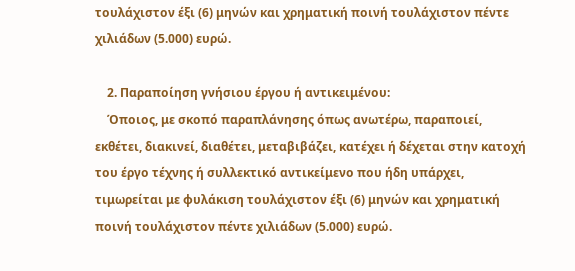τουλάχιστον έξι (6) μηνών και χρηματική ποινή τουλάχιστον πέντε χιλιάδων (5.000) ευρώ.

    2. Παραποίηση γνήσιου έργου ή αντικειμένου:
    Όποιος, με σκοπό παραπλάνησης όπως ανωτέρω, παραποιεί, εκθέτει, διακινεί, διαθέτει, μεταβιβάζει, κατέχει ή δέχεται στην κατοχή του έργο τέχνης ή συλλεκτικό αντικείμενο που ήδη υπάρχει, τιμωρείται με φυλάκιση τουλάχιστον έξι (6) μηνών και χρηματική ποινή τουλάχιστον πέντε χιλιάδων (5.000) ευρώ.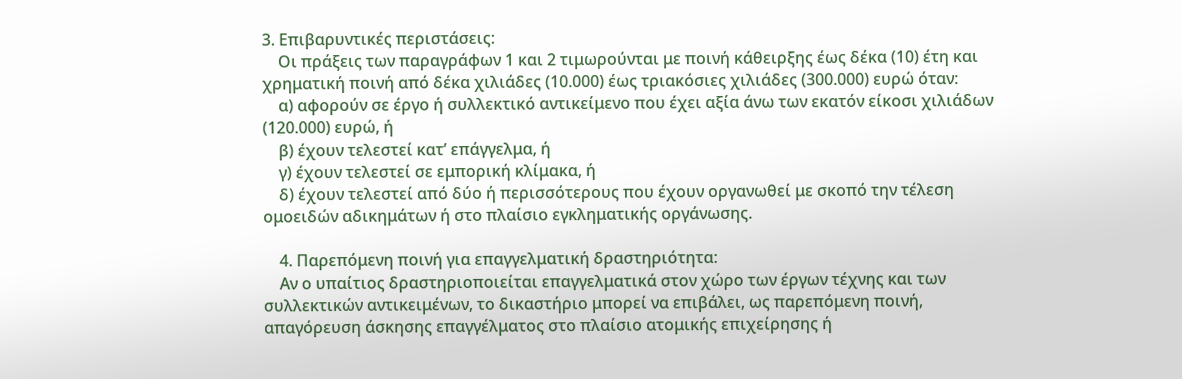3. Επιβαρυντικές περιστάσεις:
    Οι πράξεις των παραγράφων 1 και 2 τιμωρούνται με ποινή κάθειρξης έως δέκα (10) έτη και χρηματική ποινή από δέκα χιλιάδες (10.000) έως τριακόσιες χιλιάδες (300.000) ευρώ όταν:
    α) αφορούν σε έργο ή συλλεκτικό αντικείμενο που έχει αξία άνω των εκατόν είκοσι χιλιάδων (120.000) ευρώ, ή
    β) έχουν τελεστεί κατ’ επάγγελμα, ή
    γ) έχουν τελεστεί σε εμπορική κλίμακα, ή
    δ) έχουν τελεστεί από δύο ή περισσότερους που έχουν οργανωθεί με σκοπό την τέλεση ομοειδών αδικημάτων ή στο πλαίσιο εγκληματικής οργάνωσης.

    4. Παρεπόμενη ποινή για επαγγελματική δραστηριότητα:
    Αν ο υπαίτιος δραστηριοποιείται επαγγελματικά στον χώρο των έργων τέχνης και των συλλεκτικών αντικειμένων, το δικαστήριο μπορεί να επιβάλει, ως παρεπόμενη ποινή, απαγόρευση άσκησης επαγγέλματος στο πλαίσιο ατομικής επιχείρησης ή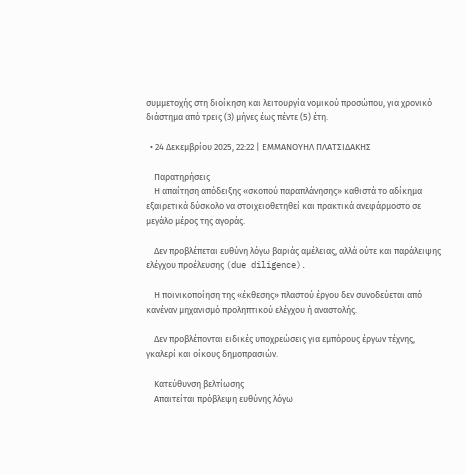συμμετοχής στη διοίκηση και λειτουργία νομικού προσώπου, για χρονικό διάστημα από τρεις (3) μήνες έως πέντε (5) έτη.

  • 24 Δεκεμβρίου 2025, 22:22 | ΕΜΜΑΝΟΥΗΛ ΠΛΑΤΣΙΔΑΚΗΣ

    Παρατηρήσεις
    Η απαίτηση απόδειξης «σκοπού παραπλάνησης» καθιστά το αδίκημα εξαιρετικά δύσκολο να στοιχειοθετηθεί και πρακτικά ανεφάρμοστο σε μεγάλο μέρος της αγοράς.

    Δεν προβλέπεται ευθύνη λόγω βαριάς αμέλειας, αλλά ούτε και παράλειψης ελέγχου προέλευσης (due diligence).

    Η ποινικοποίηση της «έκθεσης» πλαστού έργου δεν συνοδεύεται από κανέναν μηχανισμό προληπτικού ελέγχου ή αναστολής.

    Δεν προβλέπονται ειδικές υποχρεώσεις για εμπόρους έργων τέχνης, γκαλερί και οίκους δημοπρασιών.

    Κατεύθυνση βελτίωσης
    Απαιτείται πρόβλεψη ευθύνης λόγω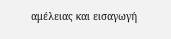αμέλειας και εισαγωγή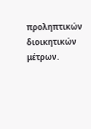προληπτικών διοικητικών μέτρων.